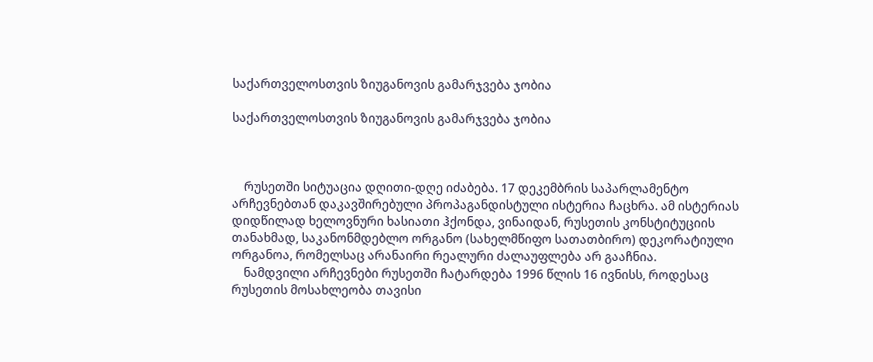საქართველოსთვის ზიუგანოვის გამარჯვება ჯობია

საქართველოსთვის ზიუგანოვის გამარჯვება ჯობია



    რუსეთში სიტუაცია დღითი-დღე იძაბება. 17 დეკემბრის საპარლამენტო არჩევნებთან დაკავშირებული პროპაგანდისტული ისტერია ჩაცხრა. ამ ისტერიას დიდწილად ხელოვნური ხასიათი ჰქონდა, ვინაიდან, რუსეთის კონსტიტუციის თანახმად, საკანონმდებლო ორგანო (სახელმწიფო სათათბირო) დეკორატიული ორგანოა, რომელსაც არანაირი რეალური ძალაუფლება არ გააჩნია.
    ნამდვილი არჩევნები რუსეთში ჩატარდება 1996 წლის 16 ივნისს, როდესაც რუსეთის მოსახლეობა თავისი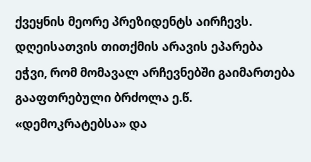ქვეყნის მეორე პრეზიდენტს აირჩევს. დღეისათვის თითქმის არავის ეპარება ეჭვი, რომ მომავალ არჩევნებში გაიმართება გააფთრებული ბრძოლა ე.წ. «დემოკრატებსა» და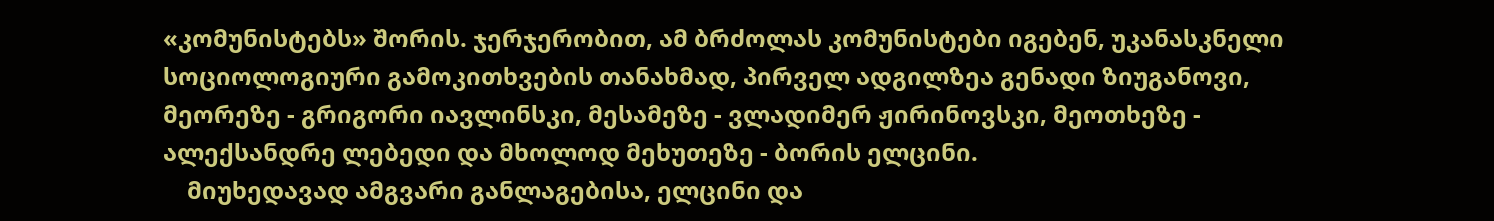«კომუნისტებს» შორის. ჯერჯერობით, ამ ბრძოლას კომუნისტები იგებენ, უკანასკნელი სოციოლოგიური გამოკითხვების თანახმად, პირველ ადგილზეა გენადი ზიუგანოვი, მეორეზე - გრიგორი იავლინსკი, მესამეზე - ვლადიმერ ჟირინოვსკი, მეოთხეზე - ალექსანდრე ლებედი და მხოლოდ მეხუთეზე - ბორის ელცინი.
    მიუხედავად ამგვარი განლაგებისა, ელცინი და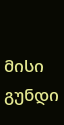მისი გუნდი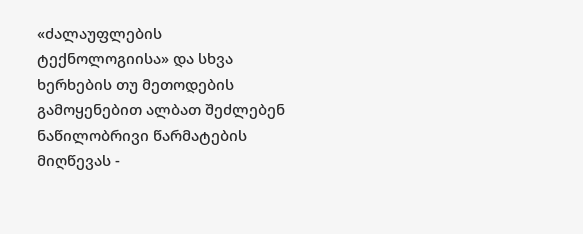«ძალაუფლების ტექნოლოგიისა» და სხვა ხერხების თუ მეთოდების გამოყენებით ალბათ შეძლებენ ნაწილობრივი წარმატების მიღწევას -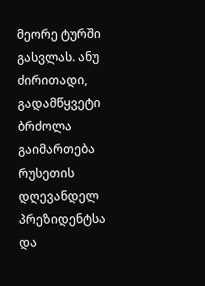მეორე ტურში გასვლას. ანუ ძირითადი, გადამწყვეტი ბრძოლა გაიმართება რუსეთის დღევანდელ პრეზიდენტსა და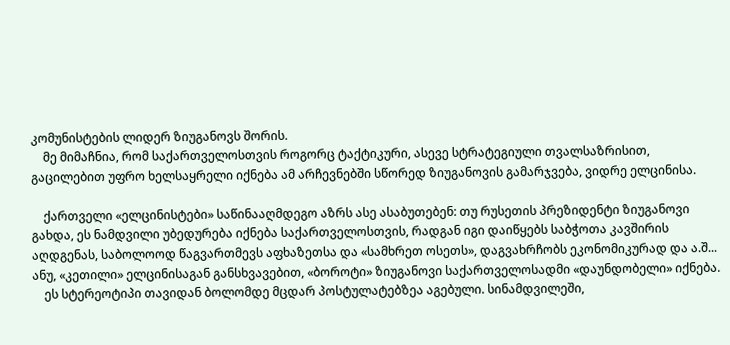კომუნისტების ლიდერ ზიუგანოვს შორის.
    მე მიმაჩნია, რომ საქართველოსთვის როგორც ტაქტიკური, ასევე სტრატეგიული თვალსაზრისით, გაცილებით უფრო ხელსაყრელი იქნება ამ არჩევნებში სწორედ ზიუგანოვის გამარჯვება, ვიდრე ელცინისა.

    ქართველი «ელცინისტები» საწინააღმდეგო აზრს ასე ასაბუთებენ: თუ რუსეთის პრეზიდენტი ზიუგანოვი გახდა, ეს ნამდვილი უბედურება იქნება საქართველოსთვის, რადგან იგი დაიწყებს საბჭოთა კავშირის აღდგენას, საბოლოოდ წაგვართმევს აფხაზეთსა და «სამხრეთ ოსეთს», დაგვახრჩობს ეკონომიკურად და ა.შ... ანუ, «კეთილი» ელცინისაგან განსხვავებით, «ბოროტი» ზიუგანოვი საქართველოსადმი «დაუნდობელი» იქნება.
    ეს სტერეოტიპი თავიდან ბოლომდე მცდარ პოსტულატებზეა აგებული. სინამდვილეში,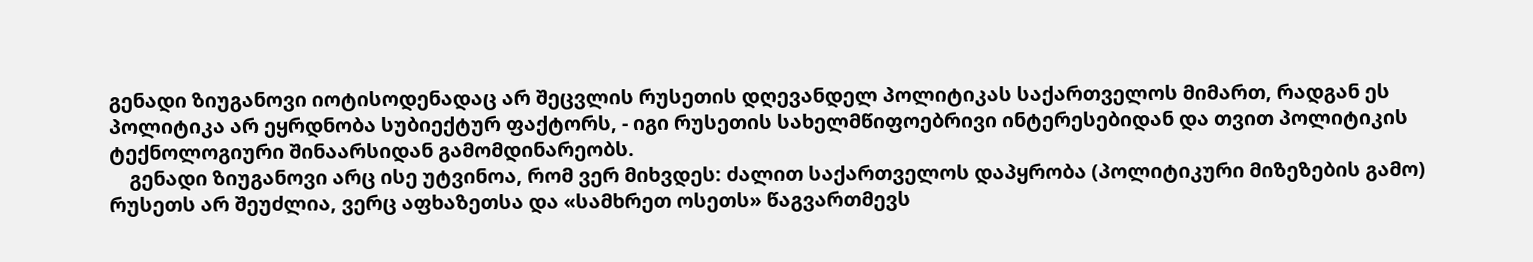გენადი ზიუგანოვი იოტისოდენადაც არ შეცვლის რუსეთის დღევანდელ პოლიტიკას საქართველოს მიმართ, რადგან ეს პოლიტიკა არ ეყრდნობა სუბიექტურ ფაქტორს, - იგი რუსეთის სახელმწიფოებრივი ინტერესებიდან და თვით პოლიტიკის ტექნოლოგიური შინაარსიდან გამომდინარეობს.
    გენადი ზიუგანოვი არც ისე უტვინოა, რომ ვერ მიხვდეს: ძალით საქართველოს დაპყრობა (პოლიტიკური მიზეზების გამო) რუსეთს არ შეუძლია, ვერც აფხაზეთსა და «სამხრეთ ოსეთს» წაგვართმევს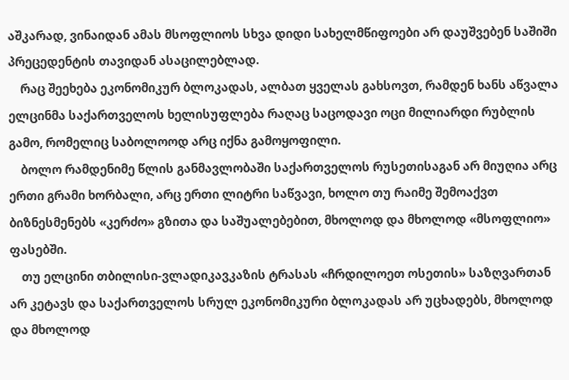აშკარად, ვინაიდან ამას მსოფლიოს სხვა დიდი სახელმწიფოები არ დაუშვებენ საშიში პრეცედენტის თავიდან ასაცილებლად.
    რაც შეეხება ეკონომიკურ ბლოკადას, ალბათ ყველას გახსოვთ, რამდენ ხანს აწვალა ელცინმა საქართველოს ხელისუფლება რაღაც საცოდავი ოცი მილიარდი რუბლის გამო, რომელიც საბოლოოდ არც იქნა გამოყოფილი.
    ბოლო რამდენიმე წლის განმავლობაში საქართველოს რუსეთისაგან არ მიუღია არც ერთი გრამი ხორბალი, არც ერთი ლიტრი საწვავი, ხოლო თუ რაიმე შემოაქვთ ბიზნესმენებს «კერძო» გზითა და საშუალებებით, მხოლოდ და მხოლოდ «მსოფლიო» ფასებში.
    თუ ელცინი თბილისი-ვლადიკავკაზის ტრასას «ჩრდილოეთ ოსეთის» საზღვართან არ კეტავს და საქართველოს სრულ ეკონომიკური ბლოკადას არ უცხადებს, მხოლოდ და მხოლოდ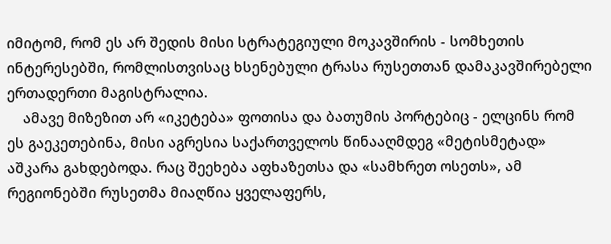იმიტომ, რომ ეს არ შედის მისი სტრატეგიული მოკავშირის - სომხეთის ინტერესებში, რომლისთვისაც ხსენებული ტრასა რუსეთთან დამაკავშირებელი ერთადერთი მაგისტრალია.
    ამავე მიზეზით არ «იკეტება» ფოთისა და ბათუმის პორტებიც - ელცინს რომ ეს გაეკეთებინა, მისი აგრესია საქართველოს წინააღმდეგ «მეტისმეტად» აშკარა გახდებოდა. რაც შეეხება აფხაზეთსა და «სამხრეთ ოსეთს», ამ რეგიონებში რუსეთმა მიაღწია ყველაფერს,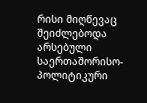რისი მიღწევაც შეიძლებოდა არსებული საერთაშორისო-პოლიტიკური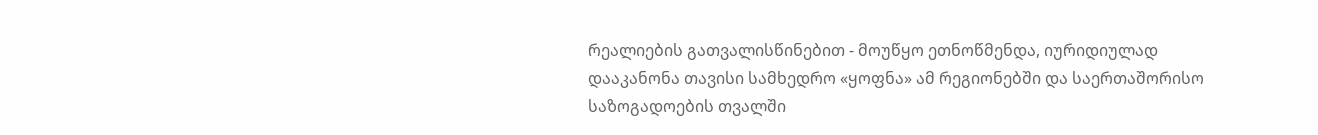რეალიების გათვალისწინებით - მოუწყო ეთნოწმენდა, იურიდიულად დააკანონა თავისი სამხედრო «ყოფნა» ამ რეგიონებში და საერთაშორისო საზოგადოების თვალში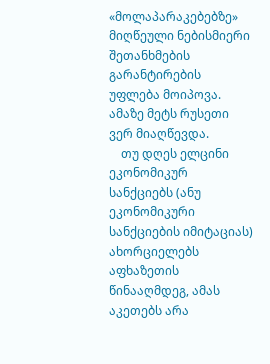«მოლაპარაკებებზე» მიღწეული ნებისმიერი შეთანხმების გარანტირების უფლება მოიპოვა. ამაზე მეტს რუსეთი ვერ მიაღწევდა.
    თუ დღეს ელცინი ეკონომიკურ სანქციებს (ანუ ეკონომიკური სანქციების იმიტაციას) ახორციელებს აფხაზეთის წინააღმდეგ, ამას აკეთებს არა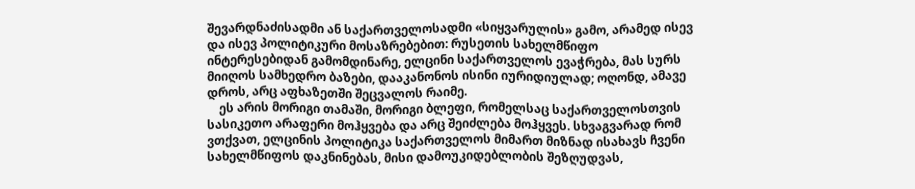შევარდნაძისადმი ან საქართველოსადმი «სიყვარულის» გამო, არამედ ისევ და ისევ პოლიტიკური მოსაზრებებით: რუსეთის სახელმწიფო ინტერესებიდან გამომდინარე, ელცინი საქართველოს ევაჭრება, მას სურს მიიღოს სამხედრო ბაზები, დააკანონოს ისინი იურიდიულად; ოღონდ, ამავე დროს, არც აფხაზეთში შეცვალოს რაიმე.
    ეს არის მორიგი თამაში, მორიგი ბლეფი, რომელსაც საქართველოსთვის სასიკეთო არაფერი მოჰყვება და არც შეიძლება მოჰყვეს. სხვაგვარად რომ ვთქვათ, ელცინის პოლიტიკა საქართველოს მიმართ მიზნად ისახავს ჩვენი სახელმწიფოს დაკნინებას, მისი დამოუკიდებლობის შეზღუდვას,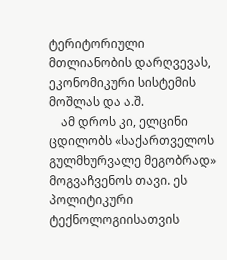ტერიტორიული მთლიანობის დარღვევას, ეკონომიკური სისტემის მოშლას და ა.შ.
    ამ დროს კი, ელცინი ცდილობს «საქართველოს გულმხურვალე მეგობრად» მოგვაჩვენოს თავი. ეს პოლიტიკური ტექნოლოგიისათვის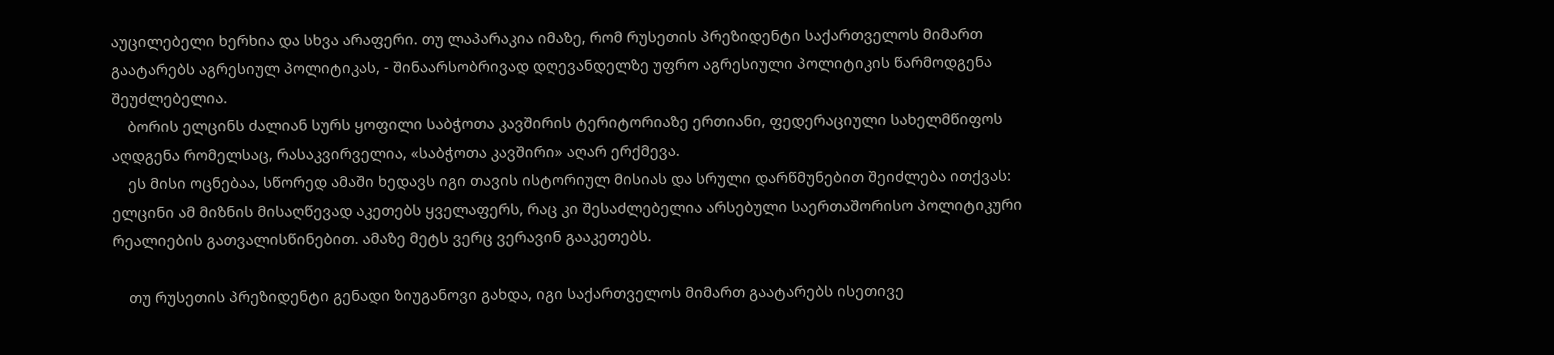აუცილებელი ხერხია და სხვა არაფერი. თუ ლაპარაკია იმაზე, რომ რუსეთის პრეზიდენტი საქართველოს მიმართ გაატარებს აგრესიულ პოლიტიკას, - შინაარსობრივად დღევანდელზე უფრო აგრესიული პოლიტიკის წარმოდგენა შეუძლებელია.
    ბორის ელცინს ძალიან სურს ყოფილი საბჭოთა კავშირის ტერიტორიაზე ერთიანი, ფედერაციული სახელმწიფოს აღდგენა რომელსაც, რასაკვირველია, «საბჭოთა კავშირი» აღარ ერქმევა.
    ეს მისი ოცნებაა, სწორედ ამაში ხედავს იგი თავის ისტორიულ მისიას და სრული დარწმუნებით შეიძლება ითქვას: ელცინი ამ მიზნის მისაღწევად აკეთებს ყველაფერს, რაც კი შესაძლებელია არსებული საერთაშორისო პოლიტიკური რეალიების გათვალისწინებით. ამაზე მეტს ვერც ვერავინ გააკეთებს.

    თუ რუსეთის პრეზიდენტი გენადი ზიუგანოვი გახდა, იგი საქართველოს მიმართ გაატარებს ისეთივე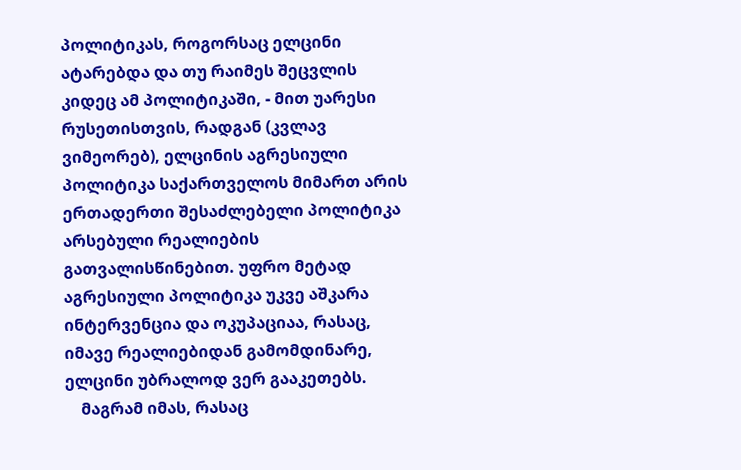პოლიტიკას, როგორსაც ელცინი ატარებდა და თუ რაიმეს შეცვლის კიდეც ამ პოლიტიკაში, - მით უარესი რუსეთისთვის, რადგან (კვლავ ვიმეორებ), ელცინის აგრესიული პოლიტიკა საქართველოს მიმართ არის ერთადერთი შესაძლებელი პოლიტიკა არსებული რეალიების გათვალისწინებით. უფრო მეტად აგრესიული პოლიტიკა უკვე აშკარა ინტერვენცია და ოკუპაციაა, რასაც, იმავე რეალიებიდან გამომდინარე, ელცინი უბრალოდ ვერ გააკეთებს.
    მაგრამ იმას, რასაც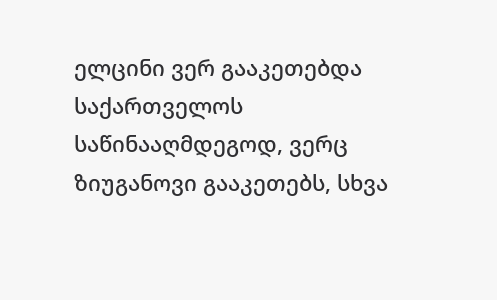ელცინი ვერ გააკეთებდა საქართველოს საწინააღმდეგოდ, ვერც ზიუგანოვი გააკეთებს, სხვა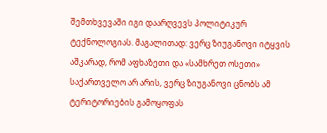შემთხვევაში იგი დაარღვევს პოლიტიკურ ტექნოლოგიას. მაგალითად: ვერც ზიუგანოვი იტყვის აშკარად, რომ აფხაზეთი და «სამხრეთ ოსეთი» საქართველო არ არის, ვერც ზიუგანოვი ცნობს ამ ტერიტორიების გამოყოფას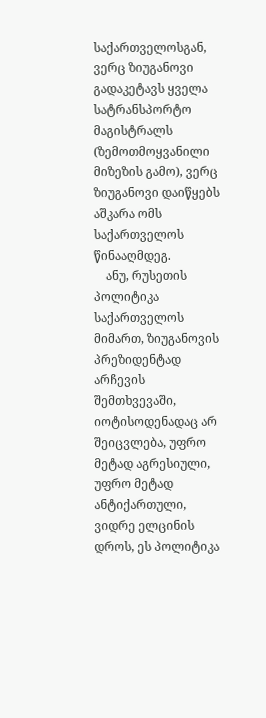საქართველოსგან, ვერც ზიუგანოვი გადაკეტავს ყველა სატრანსპორტო მაგისტრალს (ზემოთმოყვანილი მიზეზის გამო), ვერც ზიუგანოვი დაიწყებს აშკარა ომს საქართველოს წინააღმდეგ.
    ანუ, რუსეთის პოლიტიკა საქართველოს მიმართ, ზიუგანოვის პრეზიდენტად არჩევის შემთხვევაში, იოტისოდენადაც არ შეიცვლება, უფრო მეტად აგრესიული, უფრო მეტად ანტიქართული, ვიდრე ელცინის დროს, ეს პოლიტიკა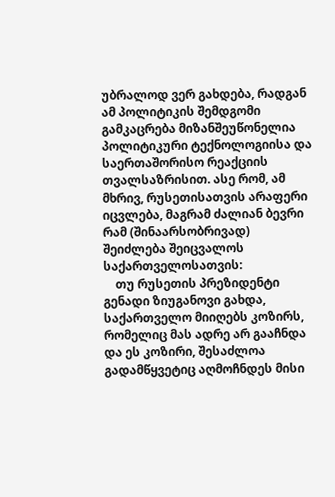უბრალოდ ვერ გახდება, რადგან ამ პოლიტიკის შემდგომი გამკაცრება მიზანშეუწონელია პოლიტიკური ტექნოლოგიისა და საერთაშორისო რეაქციის თვალსაზრისით. ასე რომ, ამ მხრივ, რუსეთისათვის არაფერი იცვლება, მაგრამ ძალიან ბევრი რამ (შინაარსობრივად) შეიძლება შეიცვალოს საქართველოსათვის:
    თუ რუსეთის პრეზიდენტი გენადი ზიუგანოვი გახდა, საქართველო მიიღებს კოზირს, რომელიც მას ადრე არ გააჩნდა და ეს კოზირი, შესაძლოა გადამწყვეტიც აღმოჩნდეს მისი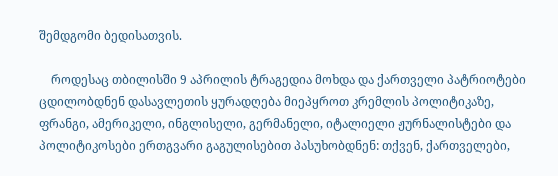შემდგომი ბედისათვის.

    როდესაც თბილისში 9 აპრილის ტრაგედია მოხდა და ქართველი პატრიოტები ცდილობდნენ დასავლეთის ყურადღება მიეპყროთ კრემლის პოლიტიკაზე, ფრანგი, ამერიკელი, ინგლისელი, გერმანელი, იტალიელი ჟურნალისტები და პოლიტიკოსები ერთგვარი გაგულისებით პასუხობდნენ: თქვენ, ქართველები,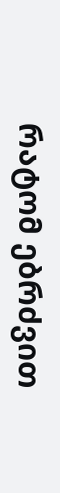რატომ ებრძვით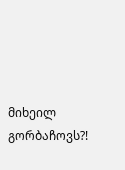მიხეილ გორბაჩოვს?!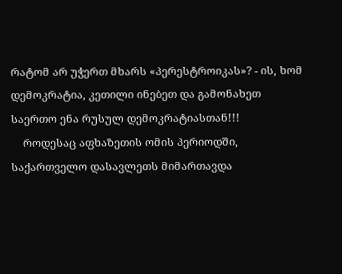რატომ არ უჭერთ მხარს «პერესტროიკას»? - ის, ხომ დემოკრატია, კეთილი ინებეთ და გამონახეთ საერთო ენა რუსულ დემოკრატიასთან!!!
    როდესაც აფხაზეთის ომის პერიოდში, საქართველო დასავლეთს მიმართავდა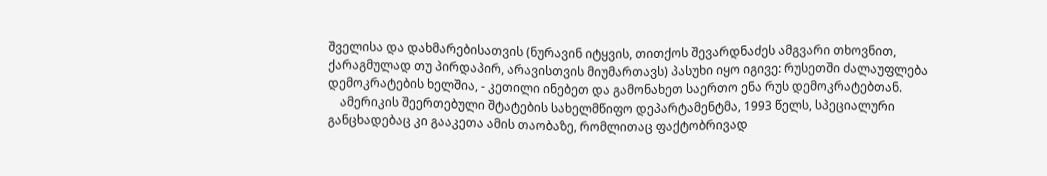შველისა და დახმარებისათვის (ნურავინ იტყვის, თითქოს შევარდნაძეს ამგვარი თხოვნით, ქარაგმულად თუ პირდაპირ, არავისთვის მიუმართავს) პასუხი იყო იგივე: რუსეთში ძალაუფლება დემოკრატების ხელშია, - კეთილი ინებეთ და გამონახეთ საერთო ენა რუს დემოკრატებთან.
    ამერიკის შეერთებული შტატების სახელმწიფო დეპარტამენტმა, 1993 წელს, სპეციალური განცხადებაც კი გააკეთა ამის თაობაზე, რომლითაც ფაქტობრივად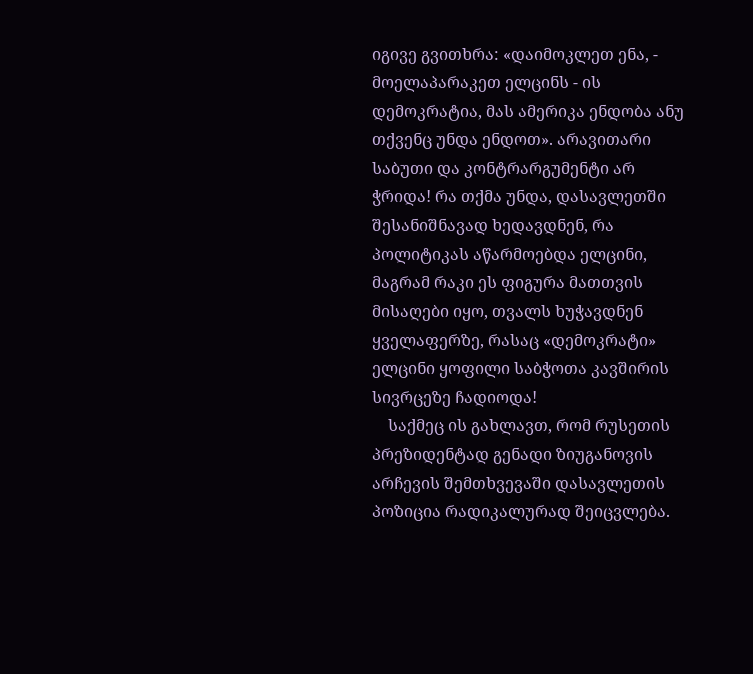იგივე გვითხრა: «დაიმოკლეთ ენა, - მოელაპარაკეთ ელცინს - ის დემოკრატია, მას ამერიკა ენდობა ანუ თქვენც უნდა ენდოთ». არავითარი საბუთი და კონტრარგუმენტი არ ჭრიდა! რა თქმა უნდა, დასავლეთში შესანიშნავად ხედავდნენ, რა პოლიტიკას აწარმოებდა ელცინი, მაგრამ რაკი ეს ფიგურა მათთვის მისაღები იყო, თვალს ხუჭავდნენ ყველაფერზე, რასაც «დემოკრატი» ელცინი ყოფილი საბჭოთა კავშირის სივრცეზე ჩადიოდა!
    საქმეც ის გახლავთ, რომ რუსეთის პრეზიდენტად გენადი ზიუგანოვის არჩევის შემთხვევაში დასავლეთის პოზიცია რადიკალურად შეიცვლება.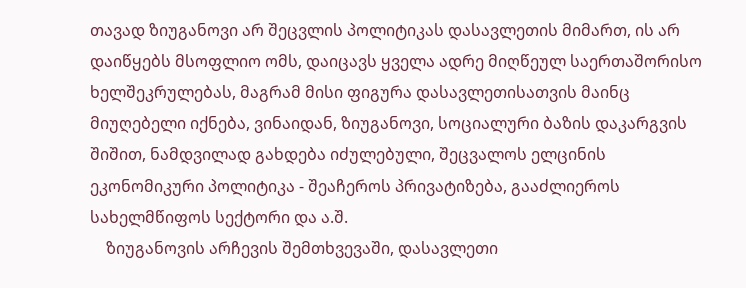თავად ზიუგანოვი არ შეცვლის პოლიტიკას დასავლეთის მიმართ, ის არ დაიწყებს მსოფლიო ომს, დაიცავს ყველა ადრე მიღწეულ საერთაშორისო ხელშეკრულებას, მაგრამ მისი ფიგურა დასავლეთისათვის მაინც მიუღებელი იქნება, ვინაიდან, ზიუგანოვი, სოციალური ბაზის დაკარგვის შიშით, ნამდვილად გახდება იძულებული, შეცვალოს ელცინის ეკონომიკური პოლიტიკა - შეაჩეროს პრივატიზება, გააძლიეროს სახელმწიფოს სექტორი და ა.შ.
    ზიუგანოვის არჩევის შემთხვევაში, დასავლეთი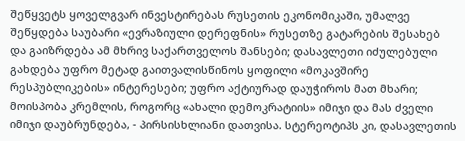შეწყვეტს ყოველგვარ ინვესტირებას რუსეთის ეკონომიკაში, უმალვე შეწყდება საუბარი «ევრაზიული დერეფნის» რუსეთზე გატარების შესახებ და გაიზრდება ამ მხრივ საქართველოს შანსები; დასავლეთი იძულებული გახდება უფრო მეტად გაითვალისწინოს ყოფილი «მოკავშირე რესპუბლიკების» ინტერესები; უფრო აქტიურად დაუჭიროს მათ მხარი; მოისპობა კრემლის, როგორც «ახალი დემოკრატიის» იმიჯი და მას ძველი იმიჯი დაუბრუნდება, - პირსისხლიანი დათვისა. სტერეოტიპს კი, დასავლეთის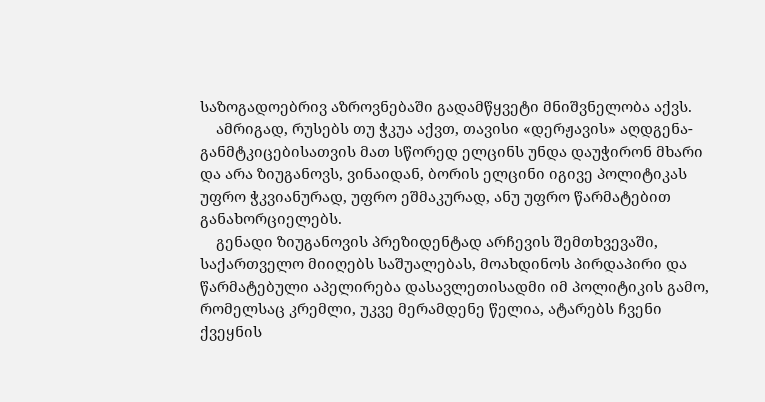საზოგადოებრივ აზროვნებაში გადამწყვეტი მნიშვნელობა აქვს.
    ამრიგად, რუსებს თუ ჭკუა აქვთ, თავისი «დერჟავის» აღდგენა-განმტკიცებისათვის მათ სწორედ ელცინს უნდა დაუჭირონ მხარი და არა ზიუგანოვს, ვინაიდან, ბორის ელცინი იგივე პოლიტიკას უფრო ჭკვიანურად, უფრო ეშმაკურად, ანუ უფრო წარმატებით განახორციელებს.
    გენადი ზიუგანოვის პრეზიდენტად არჩევის შემთხვევაში, საქართველო მიიღებს საშუალებას, მოახდინოს პირდაპირი და წარმატებული აპელირება დასავლეთისადმი იმ პოლიტიკის გამო, რომელსაც კრემლი, უკვე მერამდენე წელია, ატარებს ჩვენი ქვეყნის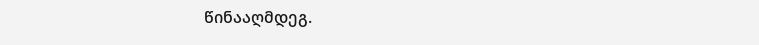წინააღმდეგ.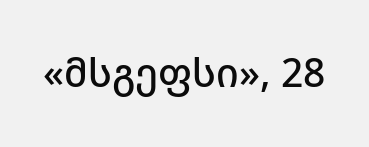«მსგეფსი», 28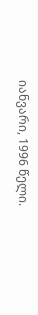იანვარი, 1996 წელი.